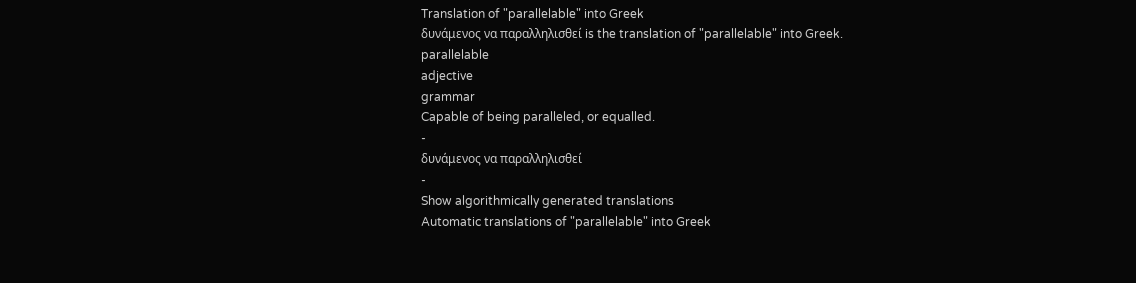Translation of "parallelable" into Greek
δυνάμενος να παραλληλισθεί is the translation of "parallelable" into Greek.
parallelable
adjective
grammar
Capable of being paralleled, or equalled.
-
δυνάμενος να παραλληλισθεί
-
Show algorithmically generated translations
Automatic translations of "parallelable" into Greek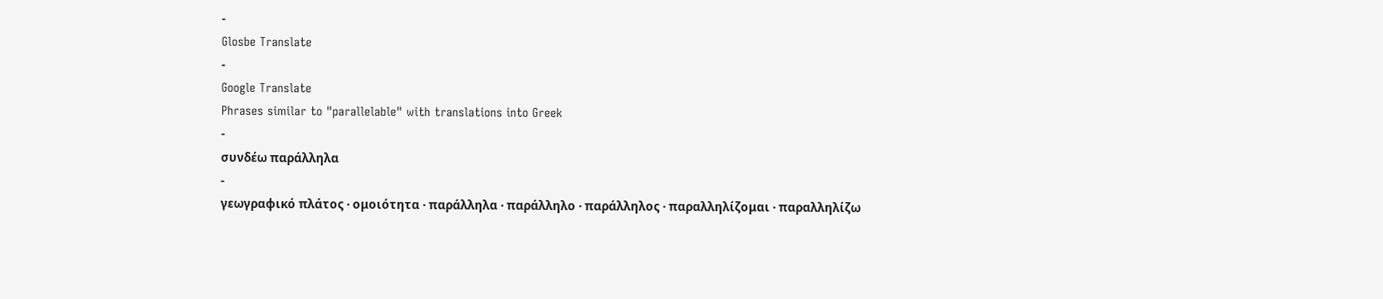-
Glosbe Translate
-
Google Translate
Phrases similar to "parallelable" with translations into Greek
-
συνδέω παράλληλα
-
γεωγραφικό πλάτος · ομοιότητα · παράλληλα · παράλληλο · παράλληλος · παραλληλίζομαι · παραλληλίζω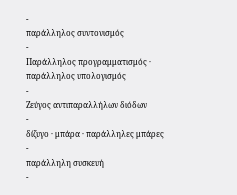-
παράλληλος συντονισμός
-
Παράλληλος προγραμματισμός · παράλληλος υπολογισμός
-
Ζεύγος αντιπαραλλήλων διόδων
-
δίζυγο · μπάρα · παράλληλες μπάρες
-
παράλληλη συσκευή
-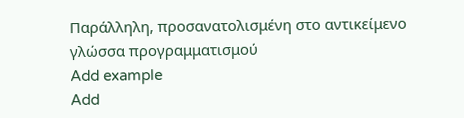Παράλληλη, προσανατολισμένη στο αντικείμενο γλώσσα προγραμματισμού
Add example
Add